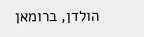הולדן, ברומאן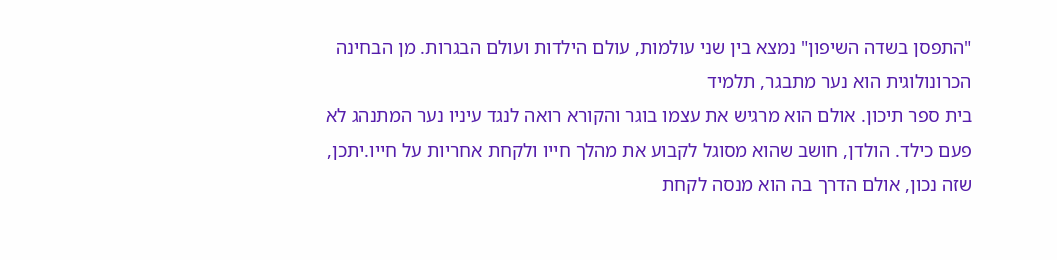"התפסן בשדה השיפון" נמצא בין שני עולמות, עולם הילדות ועולם הבגרות. מן הבחינה הכרונולוגית הוא נער מתבגר, תלמיד
בית ספר תיכון. אולם הוא מרגיש את עצמו בוגר והקורא רואה לנגד עיניו נער המתנהג לא פעם כילד. הולדן, חושב שהוא מסוגל לקבוע את מהלך חייו ולקחת אחריות על חייו.יתכן, שזה נכון, אולם הדרך בה הוא מנסה לקחת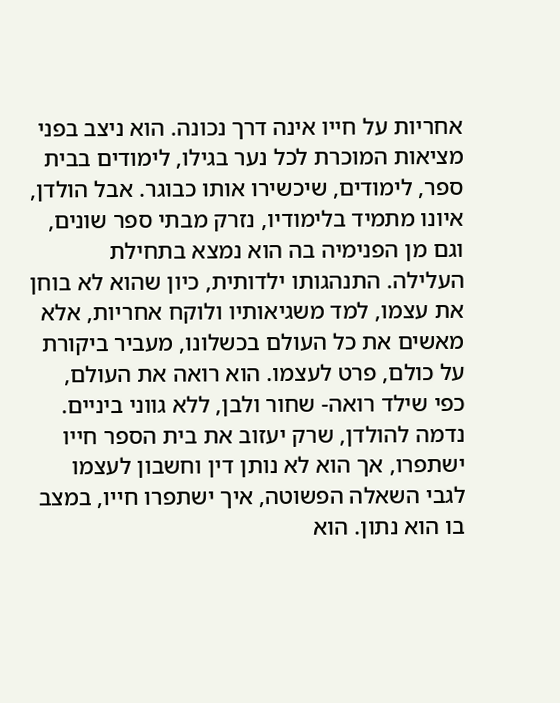אחריות על חייו אינה דרך נכונה. הוא ניצב בפני מציאות המוכרת לכל נער בגילו, לימודים בבית ספר, לימודים, שיכשירו אותו כבוגר. אבל הולדן, איונו מתמיד בלימודיו, נזרק מבתי ספר שונים, וגם מן הפנימיה בה הוא נמצא בתחילת העלילה. התנהגותו ילדותית, כיון שהוא לא בוחן את עצמו, למד משגיאותיו ולוקח אחריות, אלא מאשים את כל העולם בכשלונו, מעביר ביקורת על כולם, פרט לעצמו. הוא רואה את העולם, כפי שילד רואה- שחור ולבן, ללא גווני ביניים. נדמה להולדן, שרק יעזוב את בית הספר חייו
ישתפרו, אך הוא לא נותן דין וחשבון לעצמו לגבי השאלה הפשוטה, איך ישתפרו חייו, במצב בו הוא נתון. הוא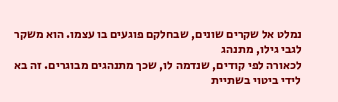נמלט אל שקרים שונים, שבחלקם פוגעים בו עצמו. הוא משקר לגבי גילו, מתנהג
לכאורה לפי קודים, שנדמה לו, שכך מתנהגים מבוגרים. זה בא לידי ביטוי בשתיית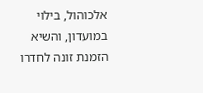אלכוהול, בילוי במועדון, והשיא הזמנת זונה לחדרו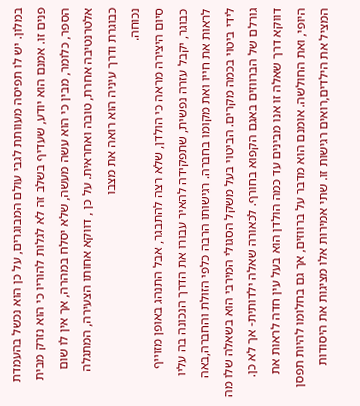במלון. יש לו תפיסה מעוותת לגבי עולם המבוגרים, על כן הוא נכשל בהעמדת פנים זו. אמנם הוא יודע, שעדיף בשלב זה לא לגלות להוריו כי הוא נזרק מבית הספר, כלומר, מבין כי הוא עשה מעשה, שלא יסלח במהרה, אך אין לו שום אלטרנטיבה אחרת, טובה ואחראית. על כן , דווקא אחותו הצעירה, המתגלה כבוגרת ודרך עיניה הוא רואה את מצבו
נכוחה.
סיום היצירה מראה כי הולדן, שלא רצה להתבגר, אבל התנהג באופן מזוייף כבוגר, יקבל עזרה נפשית, שתפקידה להאיר עבורו את הדרך הנכונה בה עליו לראות את חייו ואת מקומו בחברה. רגישותו הרבה כלפי הזולת והחברה,באה לידי ביטוי בכמה מקרים. הביטוי בעל משקל הסגולי המירבי הוא בשאלה שלו מה גורלם של הברווזים באגם הקפוא בחורף. לכאורה שאלה ילדותית- אך לא כן. דווקא דרך שאלה זו אנו מבינים עד כמה הולדן הוא בעל עין חדה לראות את היופי, ואת החולשה. אומנם הוא מדבר על ברווזים, אך גם בחלומו להיות תפסן המציל את הילדים,רואים רגישות זו. שתי אמירות אלו מציגות את היסודות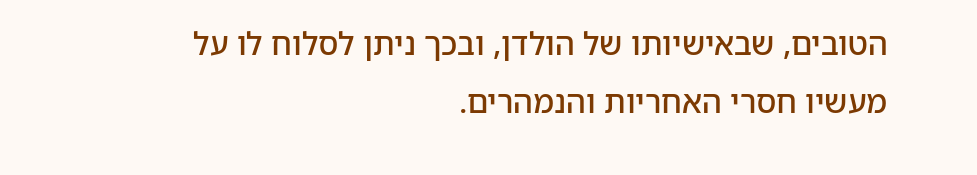הטובים, שבאישיותו של הולדן, ובכך ניתן לסלוח לו על מעשיו חסרי האחריות והנמהרים.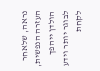נראה, שלאחר העזרה הנפשית, הולדן ייהפך לבוגר יותר וידע לקחת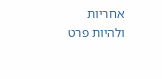אחריות ולהיות פרט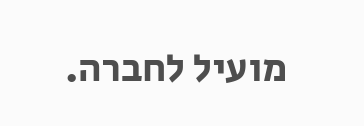מועיל לחברה.